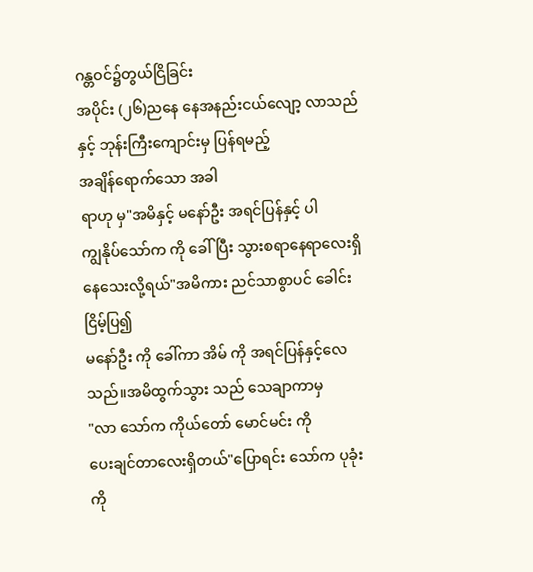ဂန္တဝင်၌တွယ်ငြိခြင်း
အပိုင်း (၂၆)ညနေ နေအနည်းငယ်လျော့ လာသည်နှင့် ဘုန်းကြီးကျောင်းမှ ပြန်ရမည့်
အချိန်ရောက်သော အခါ
ရာဟု မှ"အမိနှင့် မနော်ဦး အရင်ပြန်နှင့် ပါ
ကျွနိုပ်သော်က ကို ခေါ်ပြီး သွားစရာနေရာလေးရှိနေသေးလို့ရယ်"အမိကား ညင်သာစွာပင် ခေါင်းငြိမ့်ပြ၍
မနော်ဦး ကို ခေါ်ကာ အိမ် ကို အရင်ပြန်နှင့်လေသည်။အမိထွက်သွား သည် သေချာကာမှ
"လာ သော်က ကိုယ်တော် မောင်မင်း ကို
ပေးချင်တာလေးရှိတယ်"ပြောရင်း သော်က ပုခုံး ကို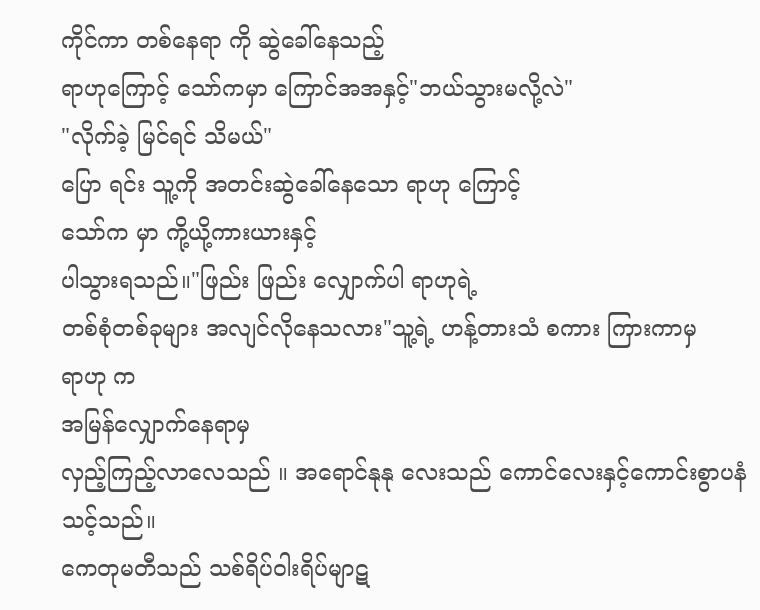ကိုင်ကာ တစ်နေရာ ကို ဆွဲခေါ်နေသည့်
ရာဟုကြောင့် သော်ကမှာ ကြောင်အအနှင့်"ဘယ်သွားမလို့လဲ"
"လိုက်ခဲ့ မြင်ရင် သိမယ်"
ပြော ရင်း သူ့ကို အတင်းဆွဲခေါ်နေသော ရာဟု ကြောင့်
သော်က မှာ ကို့ယို့ကားယားနှင့်
ပါသွားရသည်။"ဖြည်း ဖြည်း လျှောက်ပါ ရာဟုရဲ့
တစ်စုံတစ်ခုများ အလျင်လိုနေသလား"သူ့ရဲ့ ဟန့်တားသံ စကား ကြားကာမှ
ရာဟု က
အမြန်လျှောက်နေရာမှ
လှည့်ကြည့်လာလေသည် ။ အရောင်နုနု လေးသည် ကောင်လေးနှင့်ကောင်းစွာပနံသင့်သည်။
ကေတုမတီသည် သစ်ရိပ်ဝါးရိပ်မျာဋ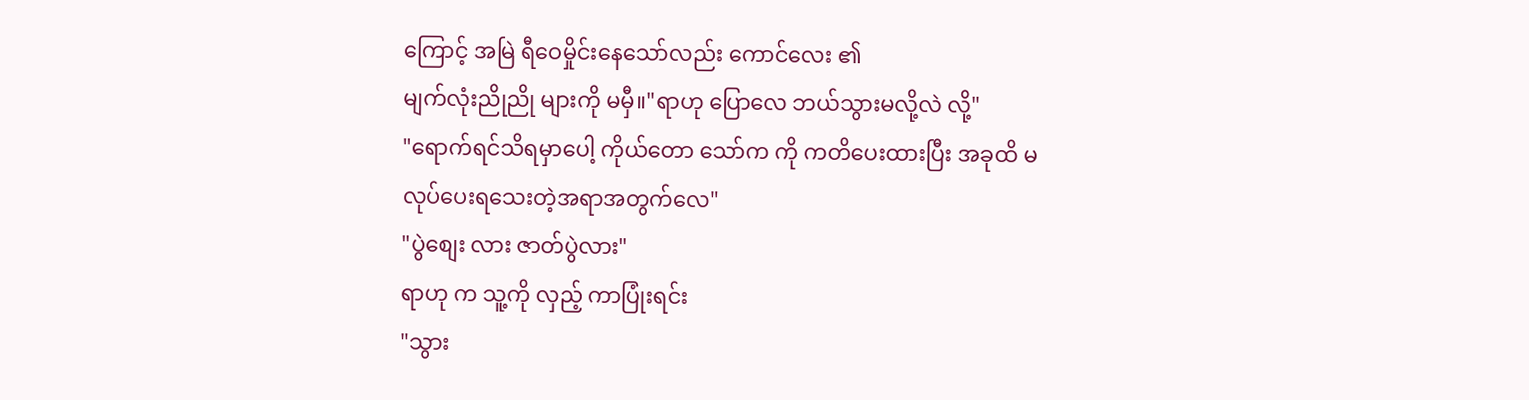ကြောင့် အမြဲ ရီဝေမှိုင်းနေသော်လည်း ကောင်လေး ၏
မျက်လုံးညိုညို များကို မမှီ။"ရာဟု ပြောလေ ဘယ်သွားမလို့လဲ လို့"
"ရောက်ရင်သိရမှာပေါ့ ကိုယ်တော သော်က ကို ကတိပေးထားပြီး အခုထိ မလုပ်ပေးရသေးတဲ့အရာအတွက်လေ"
"ပွဲစျေး လား ဇာတ်ပွဲလား"
ရာဟု က သူ့ကို လှည့် ကာပြုံးရင်း
"သွား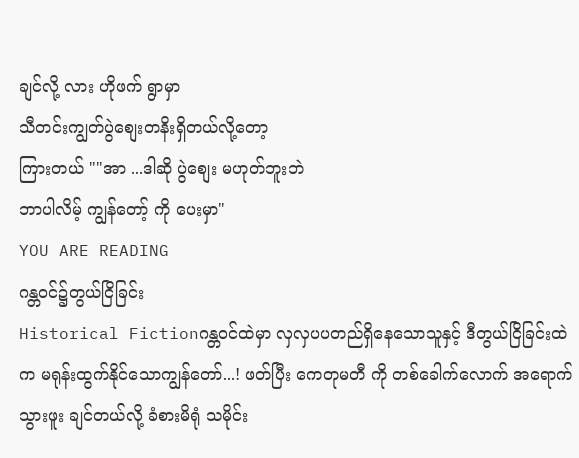ချင်လို့ လား ဟိုဖက် ရွာမှာ
သီတင်းကျွတ်ပွဲစျေးတနိးရှိတယ်လို့တော့
ကြားတယ် ""အာ ...ဒါဆို ပွဲစျေး မဟုတ်ဘူးဘဲ
ဘာပါလိမ့် ကျွန်တော့် ကို ပေးမှာ"
YOU ARE READING
ဂန္တဝင်၌တွယ်ငြိခြင်း
Historical Fictionဂန္တဝင်ထဲမှာ လှလှပပတည်ရှိနေသောသူနှင့် ဒီတွယ်ငြိခြင်းထဲ က မရုန်းထွက်နိုင်သောကျွန်တော်...! ဖတ်ပြီး ကေတုမတီ ကို တစ်ခေါက်လောက် အရောက်သွားဖူး ချင်တယ်လို့ ခံစားမိရုံ သမိုင်း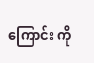ကြောင်း ကို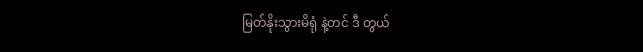မြတ်နိုးသွားမိရုံ နဲ့တင် ဒီ တွယ်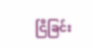ငြိခြင်း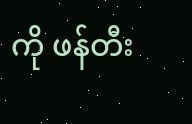ကို ဖန်တီး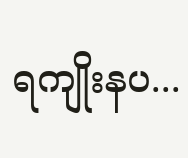ရကျိုးနပ...